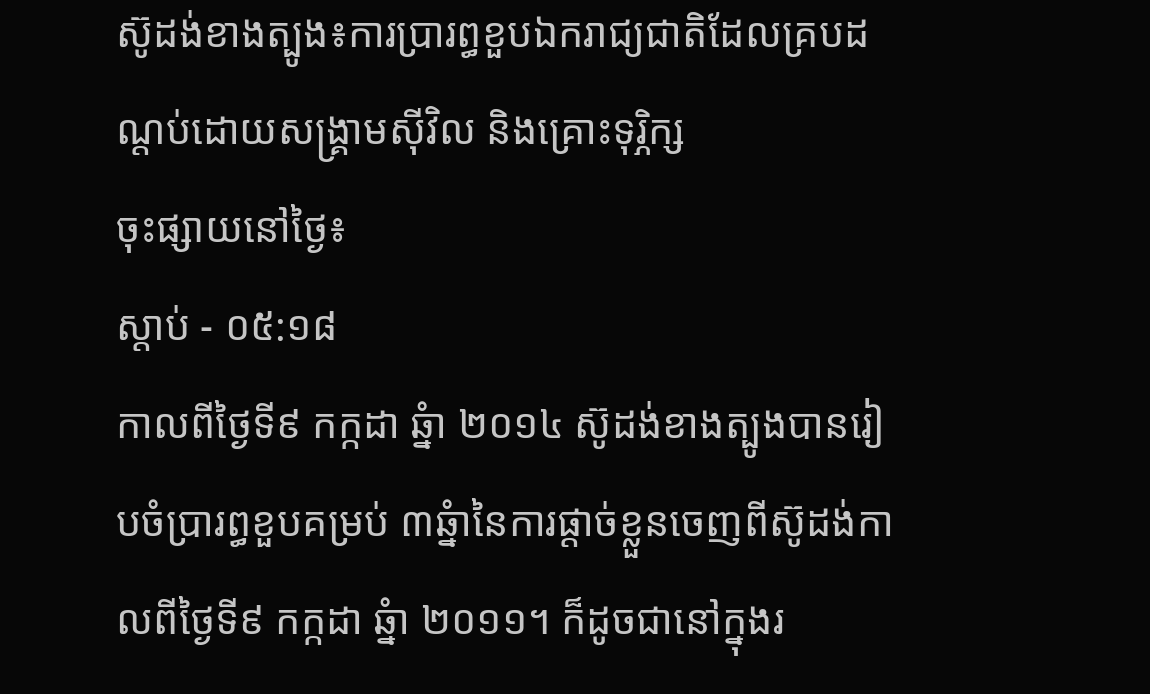ស៊ូដង់ខាងត្បូង៖ការប្រារព្ធខួបឯករាជ្យជាតិដែលគ្របដណ្តប់ដោយសង្រ្គាមស៊ីវិល និងគ្រោះទុរ្ភិក្ស
ចុះផ្សាយនៅថ្ងៃ៖
ស្តាប់ - ០៥:១៨
កាលពីថ្ងៃទី៩ កក្កដា ឆ្នំា ២០១៤ ស៊ូដង់ខាងត្បូងបានរៀបចំប្រារព្ធខួបគម្រប់ ៣ឆ្នំានៃការផ្តាច់ខ្លួនចេញពីស៊ូដង់កាលពីថ្ងៃទី៩ កក្កដា ឆ្នំា ២០១១។ ក៏ដូចជានៅក្នុងរ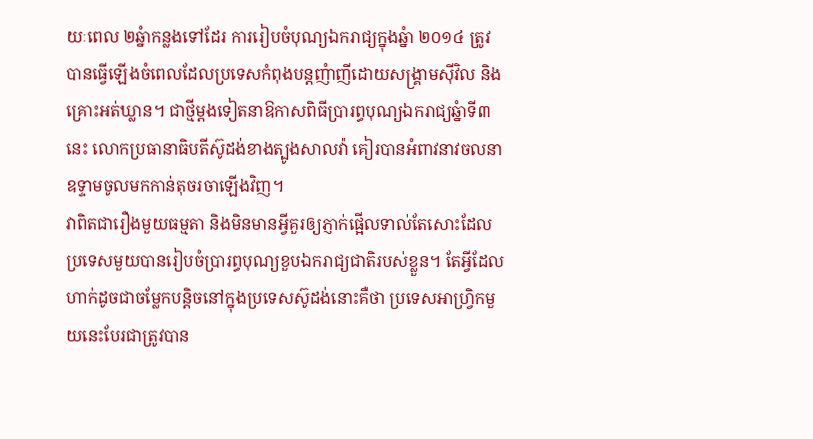យៈពេល ២ឆ្នំាកន្លងទៅដែរ ការរៀបចំបុណ្យឯករាជ្យក្នុងឆ្នំា ២០១៤ ត្រូវបានធ្វើឡើងចំពេលដែលប្រទេសកំពុងបន្តញំាញីដោយសង្រ្គាមស៊ីវិល និងគ្រោះអត់ឃ្លាន។ ជាថ្មីម្តងទៀតនាឱកាសពិធីប្រារព្ធបុណ្យឯករាជ្យឆ្នំាទី៣នេះ លោកប្រធានាធិបតីស៊ូដង់ខាងត្បូងសាលវ៉ា គៀរបានអំពាវនាវចលនាឧទ្ទាមចូលមកកាន់តុចរចាឡើងវិញ។
វាពិតជារឿងមួយធម្មតា និងមិនមានអ្វីគួរឲ្យភ្ញាក់ផ្អើលទាល់តែសោះដែលប្រទេសមួយបានរៀបចំប្រារព្ធបុណ្យខួបឯករាជ្យជាតិរបស់ខ្លួន។ តែអ្វីដែលហាក់ដូចជាចម្លែកបន្តិចនៅក្នុងប្រទេសស៊ូដង់នោះគឺថា ប្រទេសអាហ្រ្វិកមួយនេះបែរជាត្រូវបាន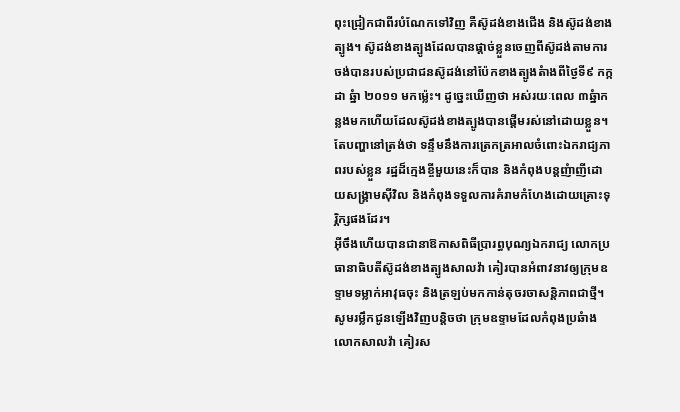ពុះជ្រៀកជាពីរបំណែកទៅវិញ គឺស៊ូដង់ខាងជើង និងស៊ូដង់ខាងត្បូង។ ស៊ូដង់ខាងត្បូងដែលបានផ្តាច់ខ្លួនចេញពីស៊ូដង់តាមការចង់បានរបស់ប្រជាជនស៊ូដង់នៅប៉ែកខាងត្បូងតំាងពីថ្ងៃទី៩ កក្កដា ឆ្នំា ២០១១ មកម្ល៉េះ។ ដូច្នេះឃើញថា អស់រយៈពេល ៣ឆ្នំាកន្លងមកហើយដែលស៊ូដង់ខាងត្បូងបានផ្តើមរស់នៅដោយខ្លួន។ តែបញ្ហានៅត្រង់ថា ទន្ទឹមនឹងការត្រេកត្រអាលចំពោះឯករាជ្យភាពរបស់ខ្លួន រដ្ឋដ៏ក្មេងខ្ចីមួយនេះក៏បាន និងកំពុងបន្តញំាញីដោយសង្រ្គាមស៊ីវិល និងកំពុងទទួលការគំរាមកំហែងដោយគ្រោះទុរ្ភិក្សផងដែរ។
អ៊ីចឹងហើយបានជានាឱកាសពិធីប្រារព្ធបុណ្យឯករាជ្យ លោកប្រធានាធិបតីស៊ូដង់ខាងត្បូងសាលវ៉ា គៀរបានអំពាវនាវឲ្យក្រុមឧទ្ទាមទម្លាក់អាវុធចុះ និងត្រឡប់មកកាន់តុចរចាសន្តិភាពជាថ្មី។ សូមរម្លឹកជូនឡើងវិញបន្តិចថា ក្រុមឧទ្ទាមដែលកំពុងប្រឆំាងលោកសាលវ៉ា គៀរស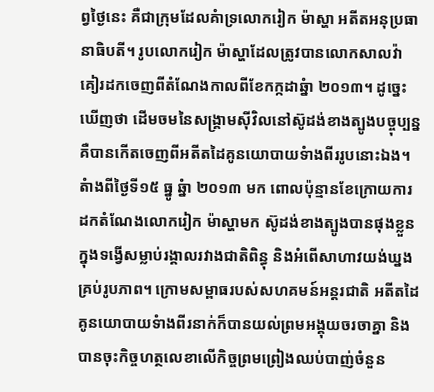ព្វថ្ងៃនេះ គឺជាក្រុមដែលគំាទ្រលោករៀក ម៉ាស្ហា អតីតអនុប្រធានាធិបតី។ រូបលោករៀក ម៉ាស្ហាដែលត្រូវបានលោកសាលវ៉ា គៀរដកចេញពីតំណែងកាលពីខែកក្កដាឆ្នំា ២០១៣។ ដូច្នេះឃើញថា ដើមចមនៃសង្រ្គាមស៊ីវិលនៅស៊ូដង់ខាងត្បូងបច្ចុប្បន្ន គឺបានកើតចេញពីអតីតដៃគូនយោបាយទំាងពីររូបនោះឯង។
តំាងពីថ្ងៃទី១៥ ធ្នូ ឆ្នំា ២០១៣ មក ពោលប៉ុន្មានខែក្រោយការដកតំណែងលោករៀក ម៉ាស្ហាមក ស៊ូដង់ខាងត្បូងបានផុងខ្លួនក្នុងទង្វើសម្លាប់រង្គាលរវាងជាតិពិន្ធុ និងអំពើសាហាវយង់ឃ្នងគ្រប់រូបភាព។ ក្រោមសម្ពាធរបស់សហគមន៍អន្តរជាតិ អតីតដៃគូនយោបាយទំាងពីរនាក់ក៏បានយល់ព្រមអង្គុយចរចាគ្នា និងបានចុះកិច្ចហត្ថលេខាលើកិច្ចព្រមព្រៀងឈប់បាញ់ចំនួន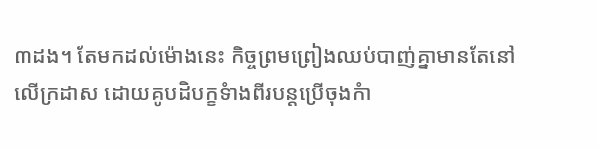៣ដង។ តែមកដល់ម៉ោងនេះ កិច្ចព្រមព្រៀងឈប់បាញ់គ្នាមានតែនៅលើក្រដាស ដោយគូបដិបក្ខទំាងពីរបន្តប្រើចុងកំា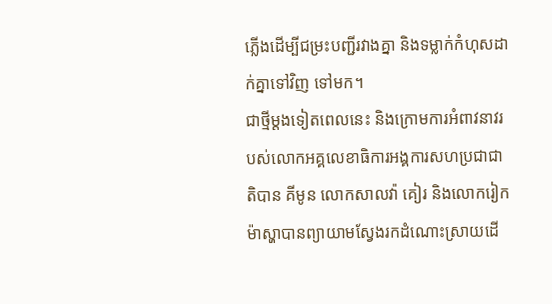ភ្លើងដើម្បីជម្រះបញ្ជីរវាងគ្នា និងទម្លាក់កំហុសដាក់គ្នាទៅវិញ ទៅមក។
ជាថ្មីម្តងទៀតពេលនេះ និងក្រោមការអំពាវនាវរបស់លោកអគ្គលេខាធិការអង្គការសហប្រជាជាតិបាន គីមូន លោកសាលវ៉ា គៀរ និងលោករៀក ម៉ាស្ហាបានព្យាយាមស្វែងរកដំណោះស្រាយដើ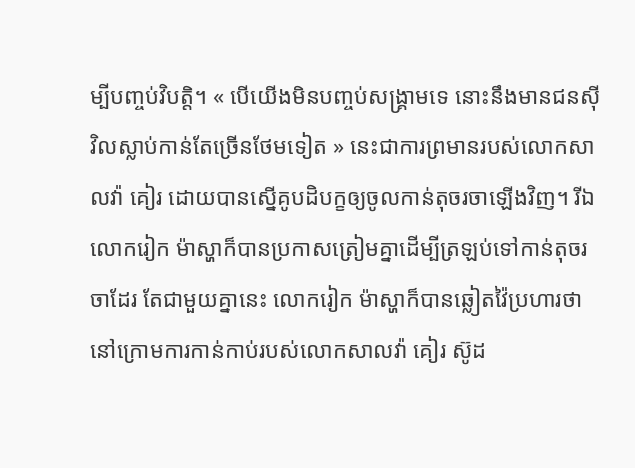ម្បីបញ្ចប់វិបត្តិ។ « បើយើងមិនបញ្ចប់សង្រ្គាមទេ នោះនឹងមានជនស៊ីវិលស្លាប់កាន់តែច្រើនថែមទៀត » នេះជាការព្រមានរបស់លោកសាលវ៉ា គៀរ ដោយបានស្នើគូបដិបក្ខឲ្យចូលកាន់តុចរចាឡើងវិញ។ រីឯលោករៀក ម៉ាស្ហាក៏បានប្រកាសត្រៀមគ្នាដើម្បីត្រឡប់ទៅកាន់តុចរចាដែរ តែជាមួយគ្នានេះ លោករៀក ម៉ាស្ហាក៏បានឆ្លៀតវ៉ៃប្រហារថា នៅក្រោមការកាន់កាប់របស់លោកសាលវ៉ា គៀរ ស៊ូដ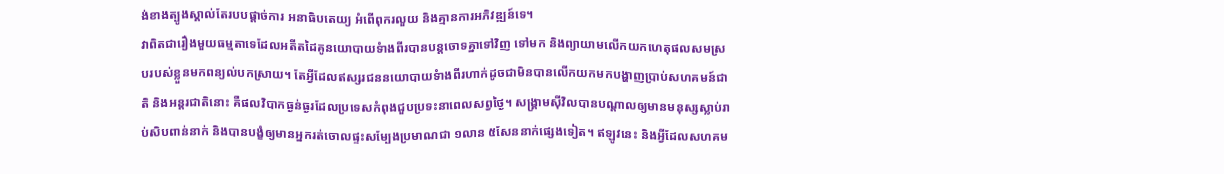ង់ខាងត្បូងស្គាល់តែរបបផ្តាច់ការ អនាធិបតេយ្យ អំពើពុករលួយ និងគ្មានការអភិវឌ្ឍន៍ទេ។
វាពិតជារឿងមួយធម្មតាទេដែលអតីតដៃគូនយោបាយទំាងពីរបានបន្តចោទគ្នាទៅវិញ ទៅមក និងព្យាយាមលើកយកហេតុផលសមស្របរបស់ខ្លួនមកពន្យល់បកស្រាយ។ តែអ្វីដែលឥស្សរជននយោបាយទំាងពីរហាក់ដូចជាមិនបានលើកយកមកបង្ហាញប្រាប់សហគមន៍ជាតិ និងអន្តរជាតិនោះ គឺផលវិបាកធ្ងន់ធ្ងរដែលប្រទេសកំពុងជួបប្រទះនាពេលសព្វថ្ងៃ។ សង្រ្គាមស៊ីវិលបានបណ្តាលឲ្យមានមនុស្សស្លាប់រាប់សិបពាន់នាក់ និងបានបង្ខំឲ្យមានអ្នករត់ចោលផ្ទះសម្បែងប្រមាណជា ១លាន ៥សែននាក់ផ្សេងទៀត។ ឥឡូវនេះ និងអ្វីដែលសហគម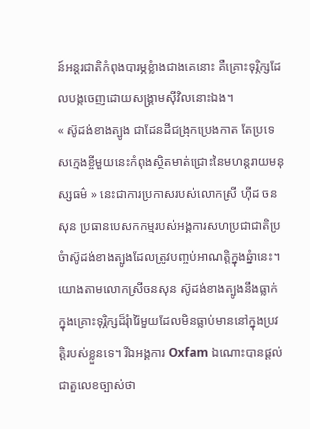ន៍អន្តរជាតិកំពុងបារម្ភខ្លំាងជាងគេនោះ គឺគ្រោះទុរ្ភិក្សដែលបង្កចេញដោយសង្រ្គាមស៊ីវិលនោះឯង។
« ស៊ូដង់ខាងត្បូង ជាដែនដីជង្រុកប្រេងកាត តែប្រទេសក្មេងខ្ចីមួយនេះកំពុងស្ថិតមាត់ជ្រោះនៃមហន្តរាយមនុស្សធម៌ » នេះជាការប្រកាសរបស់លោកស្រី ហ៊ីដ ចនសុន ប្រធានបេសកកម្មរបស់អង្គការសហប្រជាជាតិប្រចំាស៊ូដង់ខាងត្បូងដែលត្រូវបញ្ចប់អាណត្តិក្នុងឆ្នំានេះ។ យោងតាមលោកស្រីចនសុន ស៊ូដង់ខាងត្បូងនឹងធ្លាក់ក្នុងគ្រោះទុរ្ភិក្សដ៏រុំារ៉ៃមួយដែលមិនធ្លាប់មាននៅក្នុងប្រវត្តិរបស់ខ្លួនទេ។ រីឯអង្គការ Oxfam ឯណោះបានផ្តល់ជាតួលេខច្បាស់ថា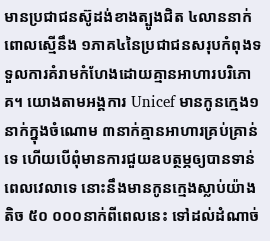មានប្រជាជនស៊ូដង់ខាងត្បូងជិត ៤លាននាក់ ពោលស្មើនឹង ១ភាគ៤នៃប្រជាជនសរុបកំពុងទទួលការគំរាមកំហែងដោយគ្មានអាហារបរិភោគ។ យោងតាមអង្គការ Unicef មានកូនក្មេង១នាក់ក្នុងចំណោម ៣នាក់គ្មានអាហារគ្រប់គ្រាន់ទេ ហើយបើពុំមានការជួយឧបត្ថម្ភឲ្យបានទាន់ពេលវេលាទេ នោះនឹងមានកូនក្មេងស្លាប់យ៉ាងតិច ៥០ ០០០នាក់ពីពេលនេះ ទៅដល់ដំណាច់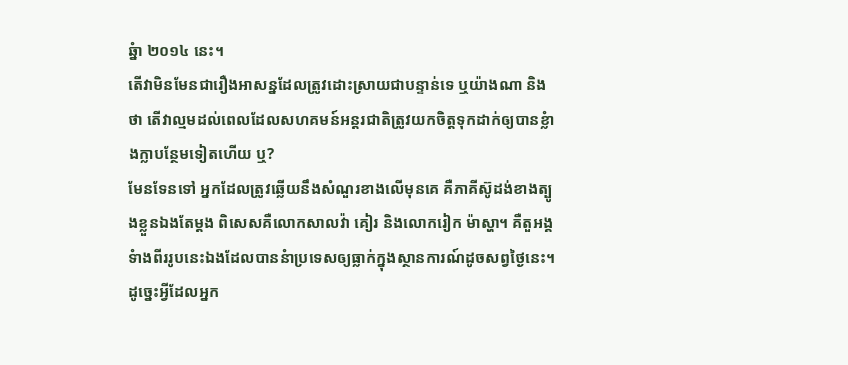ឆ្នំា ២០១៤ នេះ។
តើវាមិនមែនជារឿងអាសន្នដែលត្រូវដោះស្រាយជាបន្ទាន់ទេ ឬយ៉ាងណា និងថា តើវាល្មមដល់ពេលដែលសហគមន៍អន្តរជាតិត្រូវយកចិត្តទុកដាក់ឲ្យបានខ្លំាងក្លាបន្ថែមទៀតហើយ ឬ?
មែនទែនទៅ អ្នកដែលត្រូវឆ្លើយនឹងសំណួរខាងលើមុនគេ គឺភាគីស៊ូដង់ខាងត្បូងខ្លួនឯងតែម្តង ពិសេសគឺលោកសាលវ៉ា គៀរ និងលោករៀក ម៉ាស្ហា។ គឺតួអង្គទំាងពីររូបនេះឯងដែលបាននំាប្រទេសឲ្យធ្លាក់ក្នុងស្ថានការណ៍ដូចសព្វថ្ងៃនេះ។ ដូច្នេះអ្វីដែលអ្នក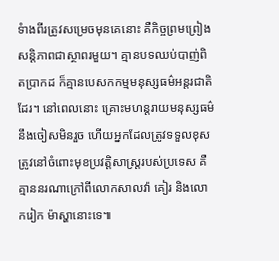ទំាងពីរត្រូវសម្រេចមុនគេនោះ គឺកិច្ចព្រមព្រៀងសន្តិភាពជាស្ថាពរមួយ។ គ្មានបទឈប់បាញ់ពិតប្រាកដ ក៏គ្មានបេសកកម្មមនុស្សធម៌អន្តរជាតិដែរ។ នៅពេលនោះ គ្រោះមហន្តរាយមនុស្សធម៌នឹងចៀសមិនរួច ហើយអ្នកដែលត្រូវទទួលខុសត្រូវនៅចំពោះមុខប្រវត្តិសាស្រ្តរបស់ប្រទេស គឺគ្មាននរណាក្រៅពីលោកសាលវ៉ា គៀរ និងលោករៀក ម៉ាស្ហានោះទេ៕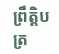ព្រឹត្តិបត្រ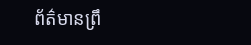ព័ត៌មានព្រឹ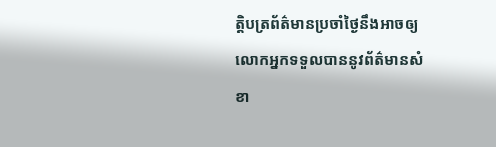ត្តិបត្រព័ត៌មានប្រចាំថ្ងៃនឹងអាចឲ្យលោកអ្នកទទួលបាននូវព័ត៌មានសំខា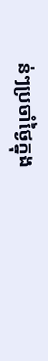ន់ៗប្រចាំថ្ងៃក្នុង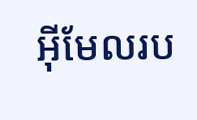អ៊ីមែលរប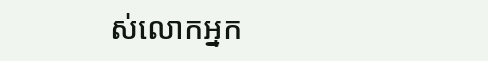ស់លោកអ្នក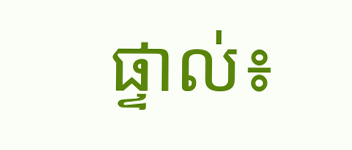ផ្ទាល់៖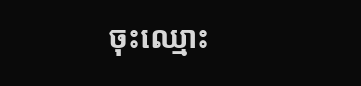ចុះឈ្មោះ